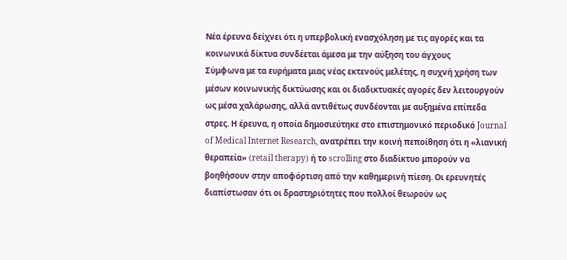Νέα έρευνα δείχνει ότι η υπερβολική ενασχόληση με τις αγορές και τα κοινωνικά δίκτυα συνδέεται άμεσα με την αύξηση του άγχους
Σύμφωνα με τα ευρήματα μιας νέας εκτενούς μελέτης, η συχνή χρήση των μέσων κοινωνικής δικτύωσης και οι διαδικτυακές αγορές δεν λειτουργούν ως μέσα χαλάρωσης, αλλά αντιθέτως συνδέονται με αυξημένα επίπεδα στρες. Η έρευνα, η οποία δημοσιεύτηκε στο επιστημονικό περιοδικό Journal of Medical Internet Research, ανατρέπει την κοινή πεποίθηση ότι η «λιανική θεραπεία» (retail therapy) ή το scrolling στο διαδίκτυο μπορούν να βοηθήσουν στην αποφόρτιση από την καθημερινή πίεση. Οι ερευνητές διαπίστωσαν ότι οι δραστηριότητες που πολλοί θεωρούν ως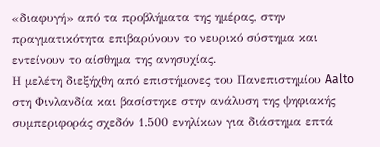«διαφυγή» από τα προβλήματα της ημέρας, στην πραγματικότητα επιβαρύνουν το νευρικό σύστημα και εντείνουν το αίσθημα της ανησυχίας.
Η μελέτη διεξήχθη από επιστήμονες του Πανεπιστημίου Aalto στη Φινλανδία και βασίστηκε στην ανάλυση της ψηφιακής συμπεριφοράς σχεδόν 1.500 ενηλίκων για διάστημα επτά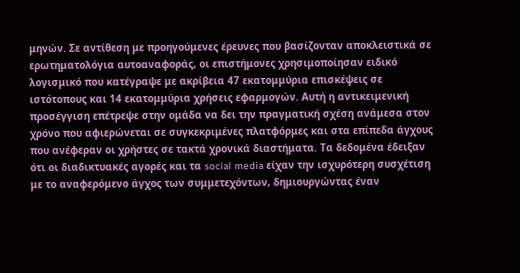μηνών. Σε αντίθεση με προηγούμενες έρευνες που βασίζονταν αποκλειστικά σε ερωτηματολόγια αυτοαναφοράς, οι επιστήμονες χρησιμοποίησαν ειδικό λογισμικό που κατέγραψε με ακρίβεια 47 εκατομμύρια επισκέψεις σε ιστότοπους και 14 εκατομμύρια χρήσεις εφαρμογών. Αυτή η αντικειμενική προσέγγιση επέτρεψε στην ομάδα να δει την πραγματική σχέση ανάμεσα στον χρόνο που αφιερώνεται σε συγκεκριμένες πλατφόρμες και στα επίπεδα άγχους που ανέφεραν οι χρήστες σε τακτά χρονικά διαστήματα. Τα δεδομένα έδειξαν ότι οι διαδικτυακές αγορές και τα social media είχαν την ισχυρότερη συσχέτιση με το αναφερόμενο άγχος των συμμετεχόντων, δημιουργώντας έναν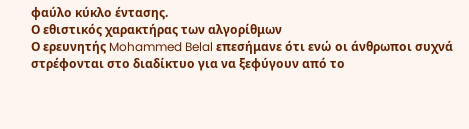φαύλο κύκλο έντασης.
Ο εθιστικός χαρακτήρας των αλγορίθμων
Ο ερευνητής Mohammed Belal επεσήμανε ότι ενώ οι άνθρωποι συχνά στρέφονται στο διαδίκτυο για να ξεφύγουν από το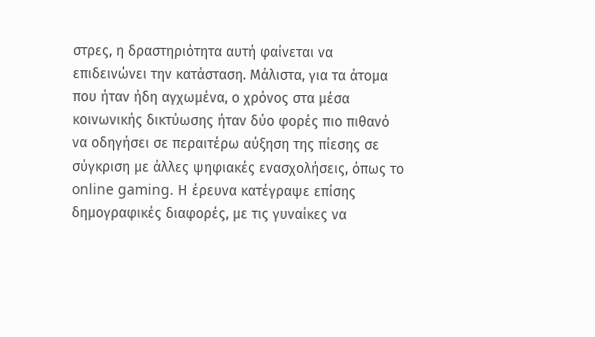στρες, η δραστηριότητα αυτή φαίνεται να επιδεινώνει την κατάσταση. Μάλιστα, για τα άτομα που ήταν ήδη αγχωμένα, ο χρόνος στα μέσα κοινωνικής δικτύωσης ήταν δύο φορές πιο πιθανό να οδηγήσει σε περαιτέρω αύξηση της πίεσης σε σύγκριση με άλλες ψηφιακές ενασχολήσεις, όπως το online gaming. Η έρευνα κατέγραψε επίσης δημογραφικές διαφορές, με τις γυναίκες να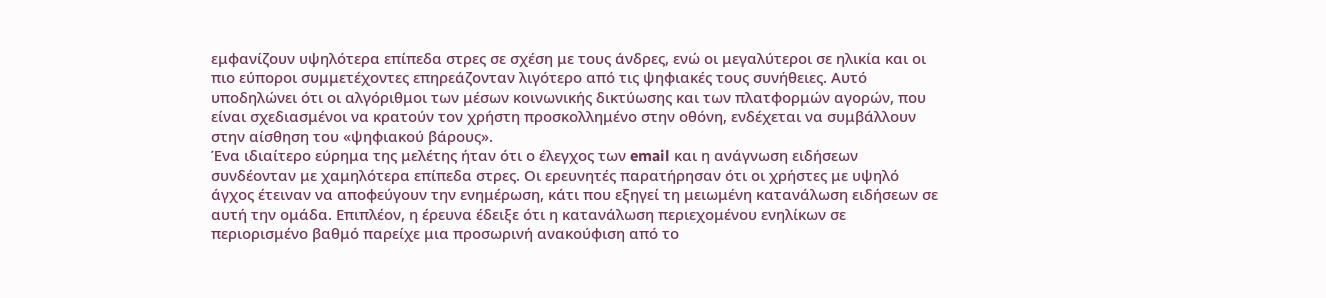εμφανίζουν υψηλότερα επίπεδα στρες σε σχέση με τους άνδρες, ενώ οι μεγαλύτεροι σε ηλικία και οι πιο εύποροι συμμετέχοντες επηρεάζονταν λιγότερο από τις ψηφιακές τους συνήθειες. Αυτό υποδηλώνει ότι οι αλγόριθμοι των μέσων κοινωνικής δικτύωσης και των πλατφορμών αγορών, που είναι σχεδιασμένοι να κρατούν τον χρήστη προσκολλημένο στην οθόνη, ενδέχεται να συμβάλλουν στην αίσθηση του «ψηφιακού βάρους».
Ένα ιδιαίτερο εύρημα της μελέτης ήταν ότι ο έλεγχος των email και η ανάγνωση ειδήσεων συνδέονταν με χαμηλότερα επίπεδα στρες. Οι ερευνητές παρατήρησαν ότι οι χρήστες με υψηλό άγχος έτειναν να αποφεύγουν την ενημέρωση, κάτι που εξηγεί τη μειωμένη κατανάλωση ειδήσεων σε αυτή την ομάδα. Επιπλέον, η έρευνα έδειξε ότι η κατανάλωση περιεχομένου ενηλίκων σε περιορισμένο βαθμό παρείχε μια προσωρινή ανακούφιση από το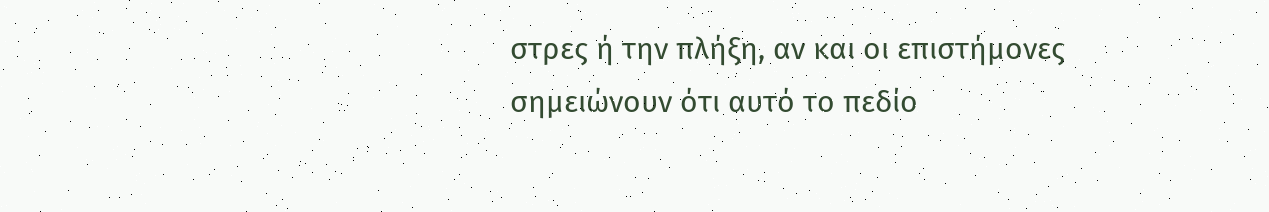στρες ή την πλήξη, αν και οι επιστήμονες σημειώνουν ότι αυτό το πεδίο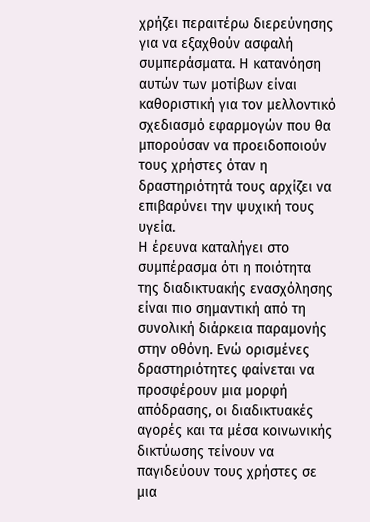χρήζει περαιτέρω διερεύνησης για να εξαχθούν ασφαλή συμπεράσματα. Η κατανόηση αυτών των μοτίβων είναι καθοριστική για τον μελλοντικό σχεδιασμό εφαρμογών που θα μπορούσαν να προειδοποιούν τους χρήστες όταν η δραστηριότητά τους αρχίζει να επιβαρύνει την ψυχική τους υγεία.
Η έρευνα καταλήγει στο συμπέρασμα ότι η ποιότητα της διαδικτυακής ενασχόλησης είναι πιο σημαντική από τη συνολική διάρκεια παραμονής στην οθόνη. Ενώ ορισμένες δραστηριότητες φαίνεται να προσφέρουν μια μορφή απόδρασης, οι διαδικτυακές αγορές και τα μέσα κοινωνικής δικτύωσης τείνουν να παγιδεύουν τους χρήστες σε μια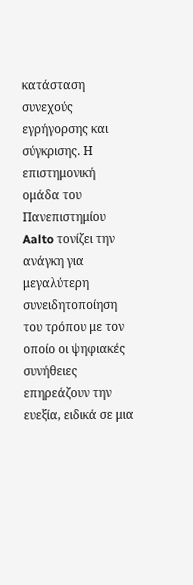κατάσταση συνεχούς εγρήγορσης και σύγκρισης. Η επιστημονική ομάδα του Πανεπιστημίου Aalto τονίζει την ανάγκη για μεγαλύτερη συνειδητοποίηση του τρόπου με τον οποίο οι ψηφιακές συνήθειες επηρεάζουν την ευεξία, ειδικά σε μια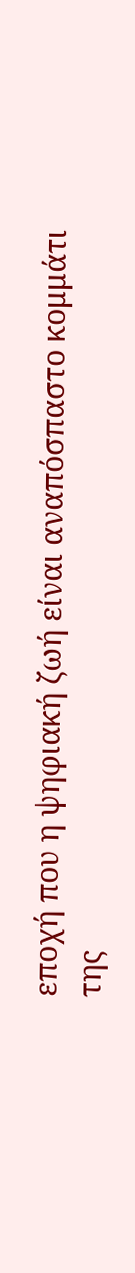εποχή που η ψηφιακή ζωή είναι αναπόσπαστο κομμάτι της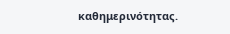καθημερινότητας.